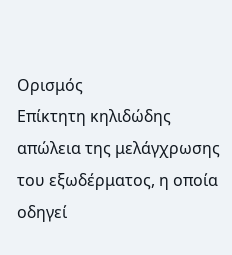Ορισμός
Επίκτητη κηλιδώδης απώλεια της μελάγχρωσης του εξωδέρματος, η οποία οδηγεί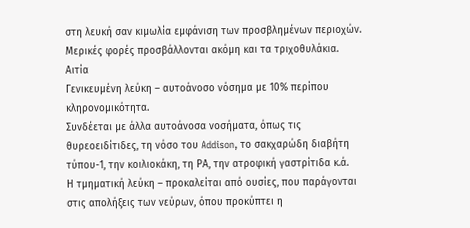στη λευκή σαν κιμωλία εμφάνιση των προσβλημένων περιοχών.
Μερικές φορές προσβάλλονται ακόμη και τα τριχοθυλάκια.
Αιτία
Γενικευμένη λεύκη – αυτοάνοσο νόσημα με 10% περίπου κληρονομικότητα.
Συνδέεται με άλλα αυτοάνοσα νοσήματα, όπως τις θυρεοειδίτιδες, τη νόσο του Addison, το σακχαρώδη διαβήτη τύπου-1, την κοιλιοκάκη, τη ΡΑ, την ατροφική γαστρίτιδα κ.ά.
Η τμηματική λεύκη – προκαλείται από ουσίες, που παράγονται στις απολήξεις των νεύρων, όπου προκύπτει η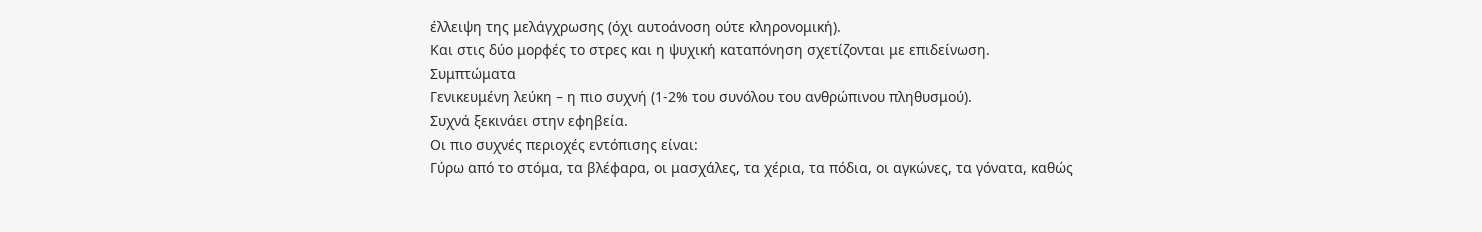έλλειψη της μελάγχρωσης (όχι αυτοάνοση ούτε κληρονομική).
Και στις δύο μορφές το στρες και η ψυχική καταπόνηση σχετίζονται με επιδείνωση.
Συμπτώματα
Γενικευμένη λεύκη – η πιο συχνή (1-2% του συνόλου του ανθρώπινου πληθυσμού).
Συχνά ξεκινάει στην εφηβεία.
Οι πιο συχνές περιοχές εντόπισης είναι:
Γύρω από το στόμα, τα βλέφαρα, οι μασχάλες, τα χέρια, τα πόδια, οι αγκώνες, τα γόνατα, καθώς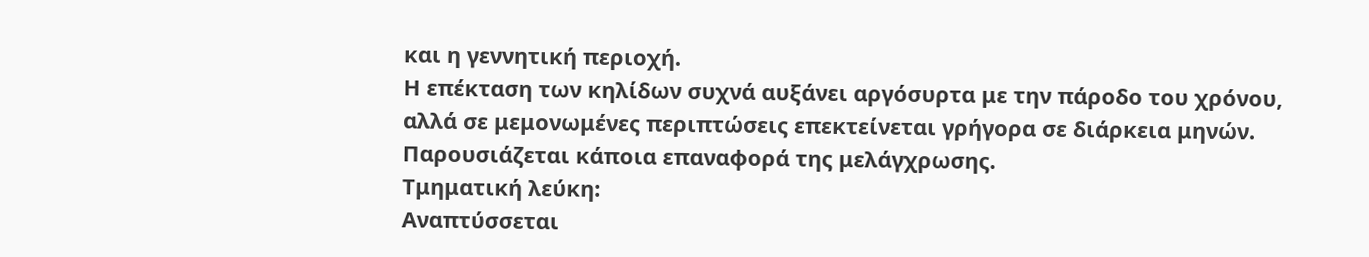και η γεννητική περιοχή.
Η επέκταση των κηλίδων συχνά αυξάνει αργόσυρτα με την πάροδο του χρόνου, αλλά σε μεμονωμένες περιπτώσεις επεκτείνεται γρήγορα σε διάρκεια μηνών.
Παρουσιάζεται κάποια επαναφορά της μελάγχρωσης.
Τμηματική λεύκη:
Αναπτύσσεται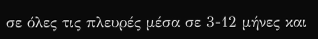σε όλες τις πλευρές μέσα σε 3-12 μήνες και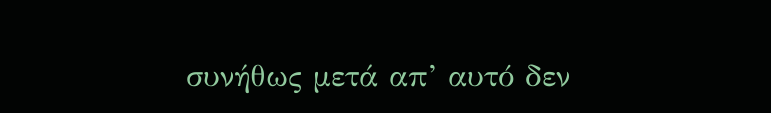συνήθως μετά απ’ αυτό δεν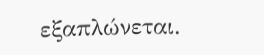εξαπλώνεται.